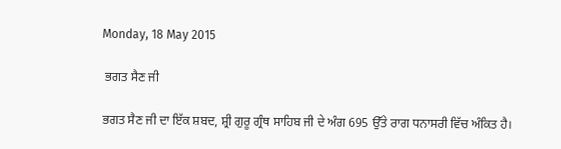Monday, 18 May 2015

 ਭਗਤ ਸੈਣ ਜੀ

ਭਗਤ ਸੈਣ ਜੀ ਦਾ ਇੱਕ ਸ਼ਬਦ, ਸ਼੍ਰੀ ਗੁਰੂ ਗ੍ਰੰਥ ਸਾਹਿਬ ਜੀ ਦੇ ਅੰਗ 695 ਉੱਤੇ ਰਾਗ ਧਨਾਸਰੀ ਵਿੱਚ ਅੰਕਿਤ ਹੈ।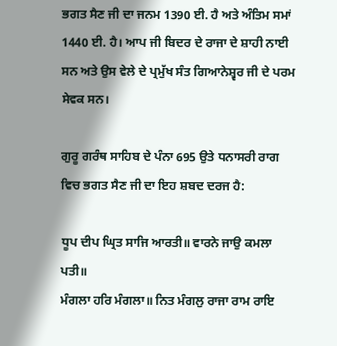ਭਗਤ ਸੈਣ ਜੀ ਦਾ ਜਨਮ 1390 ਈ. ਹੈ ਅਤੇ ਅੰਤਿਮ ਸਮਾਂ 1440 ਈ. ਹੈ। ਆਪ ਜੀ ਬਿਦਰ ਦੇ ਰਾਜਾ ਦੇ ਸ਼ਾਹੀ ਨਾਈ ਸਨ ਅਤੇ ਉਸ ਵੇਲੇ ਦੇ ਪ੍ਰਮੁੱਖ ਸੰਤ ਗਿਆਨੇਸ਼੍ਵਰ ਜੀ ਦੇ ਪਰਮ ਸੇਵਕ ਸਨ।

ਗੁਰੂ ਗਰੰਥ ਸਾਹਿਬ ਦੇ ਪੰਨਾ 695 ਉਤੇ ਧਨਾਸਰੀ ਰਾਗ ਵਿਚ ਭਗਤ ਸੈਣ ਜੀ ਦਾ ਇਹ ਸ਼ਬਦ ਦਰਜ ਹੈ:

ਧੂਪ ਦੀਪ ਘ੍ਰਿਤ ਸਾਜਿ ਆਰਤੀ॥ ਵਾਰਨੇ ਜਾਉ ਕਮਲਾ ਪਤੀ॥
ਮੰਗਲਾ ਹਰਿ ਮੰਗਲਾ॥ ਨਿਤ ਮੰਗਲੁ ਰਾਜਾ ਰਾਮ ਰਾਇ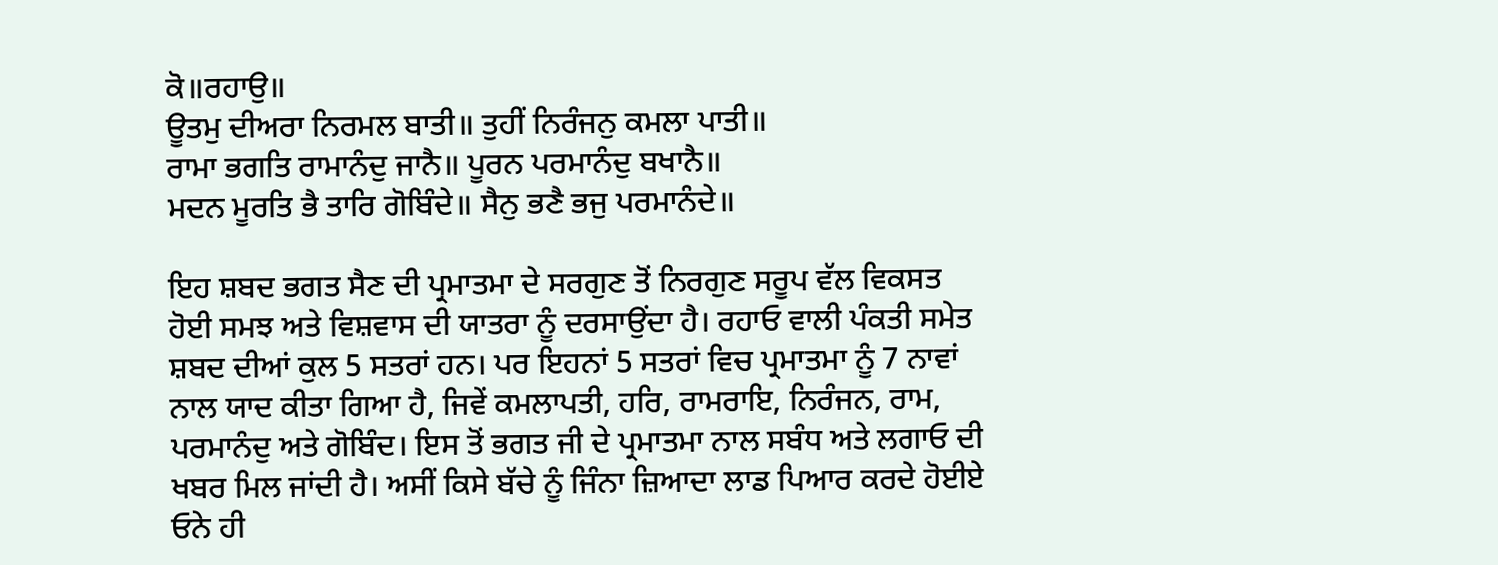ਕੋ॥ਰਹਾਉ॥
ਊਤਮੁ ਦੀਅਰਾ ਨਿਰਮਲ ਬਾਤੀ॥ ਤੁਹੀਂ ਨਿਰੰਜਨੁ ਕਮਲਾ ਪਾਤੀ॥
ਰਾਮਾ ਭਗਤਿ ਰਾਮਾਨੰਦੁ ਜਾਨੈ॥ ਪੂਰਨ ਪਰਮਾਨੰਦੁ ਬਖਾਨੈ॥
ਮਦਨ ਮੂਰਤਿ ਭੈ ਤਾਰਿ ਗੋਬਿੰਦੇ॥ ਸੈਨੁ ਭਣੈ ਭਜੁ ਪਰਮਾਨੰਦੇ॥

ਇਹ ਸ਼ਬਦ ਭਗਤ ਸੈਣ ਦੀ ਪ੍ਰਮਾਤਮਾ ਦੇ ਸਰਗੁਣ ਤੋਂ ਨਿਰਗੁਣ ਸਰੂਪ ਵੱਲ ਵਿਕਸਤ ਹੋਈ ਸਮਝ ਅਤੇ ਵਿਸ਼ਵਾਸ ਦੀ ਯਾਤਰਾ ਨੂੰ ਦਰਸਾਉਂਦਾ ਹੈ। ਰਹਾਓ ਵਾਲੀ ਪੰਕਤੀ ਸਮੇਤ ਸ਼ਬਦ ਦੀਆਂ ਕੁਲ 5 ਸਤਰਾਂ ਹਨ। ਪਰ ਇਹਨਾਂ 5 ਸਤਰਾਂ ਵਿਚ ਪ੍ਰਮਾਤਮਾ ਨੂੰ 7 ਨਾਵਾਂ ਨਾਲ ਯਾਦ ਕੀਤਾ ਗਿਆ ਹੈ, ਜਿਵੇਂ ਕਮਲਾਪਤੀ, ਹਰਿ, ਰਾਮਰਾਇ, ਨਿਰੰਜਨ, ਰਾਮ, ਪਰਮਾਨੰਦੁ ਅਤੇ ਗੋਬਿੰਦ। ਇਸ ਤੋਂ ਭਗਤ ਜੀ ਦੇ ਪ੍ਰਮਾਤਮਾ ਨਾਲ ਸਬੰਧ ਅਤੇ ਲਗਾਓ ਦੀ ਖਬਰ ਮਿਲ ਜਾਂਦੀ ਹੈ। ਅਸੀਂ ਕਿਸੇ ਬੱਚੇ ਨੂੰ ਜਿੰਨਾ ਜ਼ਿਆਦਾ ਲਾਡ ਪਿਆਰ ਕਰਦੇ ਹੋਈਏ ਓਨੇ ਹੀ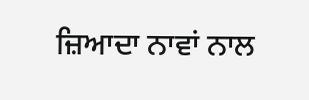ਜ਼ਿਆਦਾ ਨਾਵਾਂ ਨਾਲ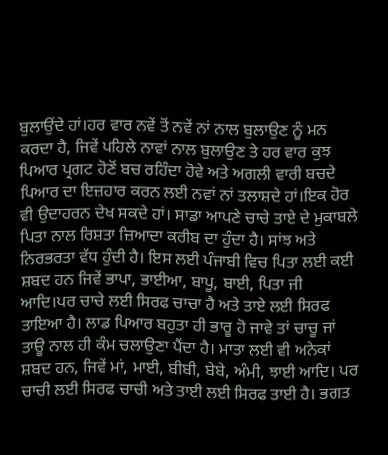ਬੁਲਾਉਂਦੇ ਹਾਂ।ਹਰ ਵਾਰ ਨਵੇਂ ਤੋਂ ਨਵੇਂ ਨਾਂ ਨਾਲ ਬੁਲਾਉਣ ਨੂੰ ਮਨ ਕਰਦਾ ਹੈ, ਜਿਵੇਂ ਪਹਿਲੇ ਨਾਵਾਂ ਨਾਲ ਬੁਲਾਉਣ ਤੇ ਹਰ ਵਾਰ ਕੁਝ ਪਿਆਰ ਪ੍ਰਗਟ ਹੋਣੋਂ ਬਚ ਰਹਿੰਦਾ ਹੋਵੇ ਅਤੇ ਅਗਲੀ ਵਾਰੀ ਬਚਦੇ ਪਿਆਰ ਦਾ ਇਜ਼ਹਾਰ ਕਰਨ ਲਈ ਨਵਾਂ ਨਾਂ ਤਲਾਸ਼ਦੇ ਹਾਂ।ਇਕ ਹੋਰ ਵੀ ਉਦਾਹਰਨ ਦੇਖ ਸਕਦੇ ਹਾਂ। ਸਾਡਾ ਆਪਣੇ ਚਾਚੇ ਤਾਏ ਦੇ ਮੁਕਾਬਲੇ ਪਿਤਾ ਨਾਲ ਰਿਸ਼ਤਾ ਜ਼ਿਆਦਾ ਕਰੀਬ ਦਾ ਹੁੰਦਾ ਹੈ। ਸਾਂਝ ਅਤੇ ਨਿਰਭਰਤਾ ਵੱਧ ਹੁੰਦੀ ਹੈ। ਇਸ ਲਈ ਪੰਜਾਬੀ ਵਿਚ ਪਿਤਾ ਲਈ ਕਈ ਸ਼ਬਦ ਹਨ ਜਿਵੇਂ ਭਾਪਾ, ਭਾਈਆ, ਬਾਪੂ, ਬਾਈ, ਪਿਤਾ ਜੀ ਆਦਿ।ਪਰ ਚਾਚੇ ਲਈ ਸਿਰਫ ਚਾਚਾ ਹੈ ਅਤੇ ਤਾਏ ਲਈ ਸਿਰਫ ਤਾਇਆ ਹੈ। ਲਾਡ ਪਿਆਰ ਬਹੁਤਾ ਹੀ ਭਾਰੂ ਹੋ ਜਾਵੇ ਤਾਂ ਚਾਚੂ ਜਾਂ ਤਾਊ ਨਾਲ ਹੀ ਕੰਮ ਚਲਾਉਣਾ ਪੈਂਦਾ ਹੈ। ਮਾਤਾ ਲਈ ਵੀ ਅਨੇਕਾਂ ਸ਼ਬਦ ਹਨ, ਜਿਵੇਂ ਮਾਂ, ਮਾਈ, ਬੀਬੀ, ਬੇਬੇ, ਅੰਮੀ, ਝਾਈ ਆਦਿ। ਪਰ ਚਾਚੀ ਲਈ ਸਿਰਫ ਚਾਚੀ ਅਤੇ ਤਾਈ ਲਈ ਸਿਰਫ ਤਾਈ ਹੈ। ਭਗਤ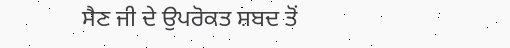ਸੈਣ ਜੀ ਦੇ ਉਪਰੋਕਤ ਸ਼ਬਦ ਤੋਂ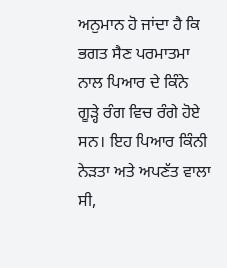ਅਨੁਮਾਨ ਹੋ ਜਾਂਦਾ ਹੈ ਕਿ ਭਗਤ ਸੈਣ ਪਰਮਾਤਮਾ ਨਾਲ ਪਿਆਰ ਦੇ ਕਿੰਨੇ ਗੂੜ੍ਹੇ ਰੰਗ ਵਿਚ ਰੰਗੇ ਹੋਏ ਸਨ। ਇਹ ਪਿਆਰ ਕਿੰਨੀ ਨੇੜਤਾ ਅਤੇ ਅਪਣੱਤ ਵਾਲਾ ਸੀ,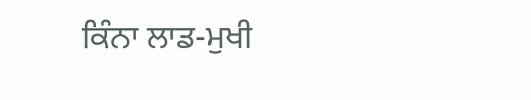ਕਿੰਨਾ ਲਾਡ-ਮੁਖੀ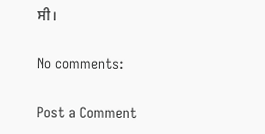ਸੀ।

No comments:

Post a Comment